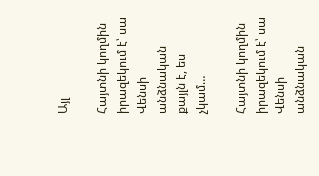Այլ

Հայտնի կողմին իրազեկում է՝ սա Վենսի անձնական քայլն է, ես չկամ…

Հայտնի կողմին իրազեկում է՝ սա Վենսի անձնական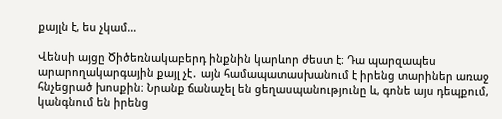քայլն է, ես չկամ…

Վենսի այցը Ծիծեռնակաբերդ ինքնին կարևոր ժեստ է։ Դա պարզապես արարողակարգային քայլ չէ․ այն համապատասխանում է իրենց տարիներ առաջ հնչեցրած խոսքին։ Նրանք ճանաչել են ցեղասպանությունը և, գոնե այս դեպքում, կանգնում են իրենց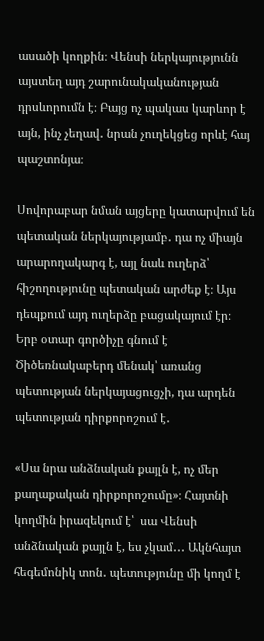ասածի կողքին։ Վենսի ներկայությունն այստեղ այդ շարունակականության դրսևորումն է։ Բայց ոչ պակաս կարևոր է այն, ինչ չեղավ․ նրան չուղեկցեց որևէ հայ պաշտոնյա։

Սովորաբար նման այցերը կատարվում են պետական ներկայությամբ․ դա ոչ միայն արարողակարգ է, այլ նաև ուղերձ՝ հիշողությունը պետական արժեք է։ Այս դեպքում այդ ուղերձը բացակայում էր։
Երբ օտար գործիչը գնում է Ծիծեռնակաբերդ մենակ՝ առանց պետության ներկայացուցչի, դա արդեն պետության դիրքորոշում է․

«Սա նրա անձնական քայլն է, ոչ մեր քաղաքական դիրքորոշումը»։ Հայտնի կողմին իրազեկում է՝  սա Վենսի  անձնական քայլն է, ես չկամ․․․ Ակնհայտ հեգեմոնիկ տոն․ պետությունը մի կողմ է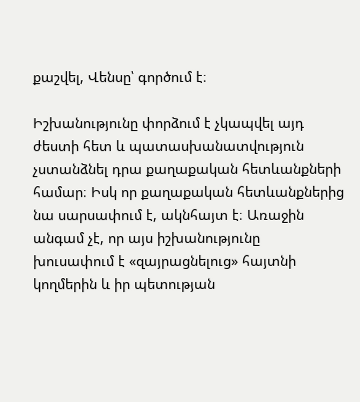քաշվել, Վենսը՝ գործում է։

Իշխանությունը փորձում է չկապվել այդ ժեստի հետ և պատասխանատվություն չստանձնել դրա քաղաքական հետևանքների համար։ Իսկ որ քաղաքական հետևանքներից նա սարսափում է, ակնհայտ է։ Առաջին անգամ չէ, որ այս իշխանությունը խուսափում է «զայրացնելուց» հայտնի կողմերին և իր պետության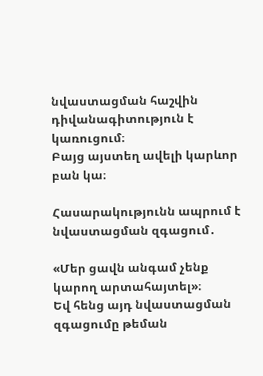նվաստացման հաշվին դիվանագիտություն է կառուցում։
Բայց այստեղ ավելի կարևոր բան կա։

Հասարակությունն ապրում է նվաստացման զգացում․

«Մեր ցավն անգամ չենք կարող արտահայտել»։
Եվ հենց այդ նվաստացման զգացումը թեման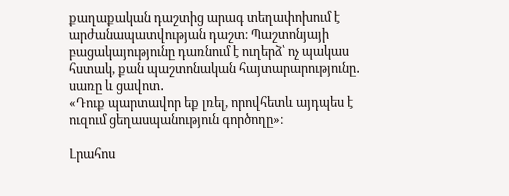քաղաքական դաշտից արագ տեղափոխում է արժանապատվության դաշտ։ Պաշտոնյայի բացակայությունը դառնում է ուղերձ՝ ոչ պակաս հստակ, քան պաշտոնական հայտարարությունը․ սառը և ցավոտ․
«Դուք պարտավոր եք լռել, որովհետև այդպես է ուզում ցեղասպանություն գործողը»։

Լրահոս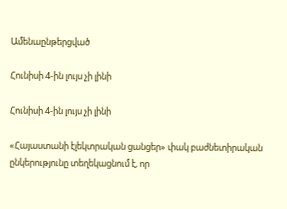Ամենաընթերցված

Հունիսի 4-ին լույս չի լինի

Հունիսի 4-ին լույս չի լինի

«Հայաստանի էլեկտրական ցանցեր» փակ բաժնետիրական ընկերությունը տեղեկացնում է, որ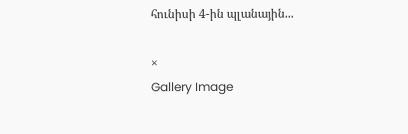հունիսի 4-ին պլանային...

×
Gallery Image